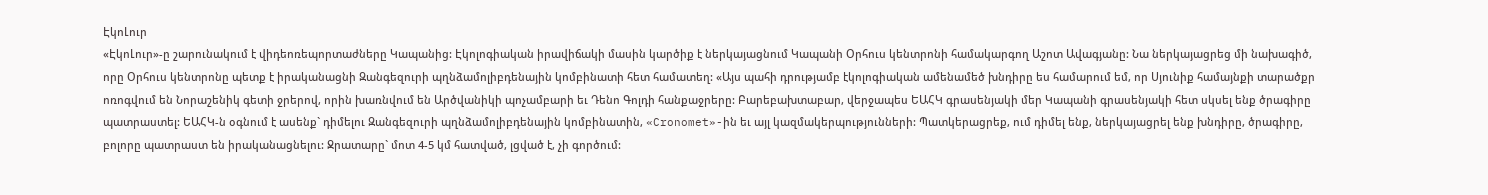ԷկոԼուր
«ԷկոԼուր»-ը շարունակում է վիդեոռեպորտաժները Կապանից: Էկոլոգիական իրավիճակի մասին կարծիք է ներկայացնում Կապանի Օրհուս կենտրոնի համակարգող Աշոտ Ավագյանը: Նա ներկայացրեց մի նախագիծ, որը Օրհուս կենտրոնը պետք է իրականացնի Զանգեզուրի պղնձամոլիբդենային կոմբինատի հետ համատեղ: «Այս պահի դրությամբ էկոլոգիական ամենամեծ խնդիրը ես համարում եմ, որ Սյունիք համայնքի տարածքր ոռոգվում են Նորաշենիկ գետի ջրերով, որին խառնվում են Արծվանիկի պոչամբարի եւ Դենո Գոլդի հանքաջրերը: Բարեբախտաբար, վերջապես ԵԱՀԿ գրասենյակի մեր Կապանի գրասենյակի հետ սկսել ենք ծրագիրը պատրաստել: ԵԱՀԿ-ն օգնում է ասենք` դիմելու Զանգեզուրի պղնձամոլիբդենային կոմբինատին, «Cronomet»-ին եւ այլ կազմակերպությունների: Պատկերացրեք, ում դիմել ենք, ներկայացրել ենք խնդիրը, ծրագիրը, բոլորը պատրաստ են իրականացնելու: Ջրատարը` մոտ 4-5 կմ հատված, լցված է, չի գործում: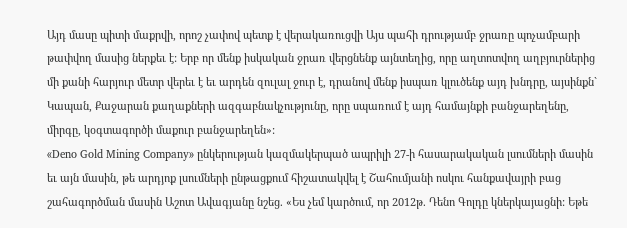Այդ մասը պիտի մաքրվի, որոշ չափով պետք է վերակառուցվի Այս պահի դրությամբ ջրառը պոչամբարի թափվող մասից ներքեւ է: Երբ որ մենք իսկական ջրառ վերցնենք այնտեղից, որը աղտոտվող աղբյուրներից մի քանի հարյուր մետր վերեւ է եւ արդեն զուլալ ջուր է, դրանով մենք իսպառ կլուծենք այդ խնդրը, այսինքն` Կապան, Քաջարան քաղաքների ազգաբնակչությունը, որը սպառում է այդ համայնքի բանջարեղենը, միրգը, կօգտագործի մաքուր բանջարեղեն»:
«Deno Gold Mining Company» ընկերության կազմակերպած ապրիլի 27-ի հասարակական լսումների մասին եւ այն մասին, թե արդյոք լսումների ընթացքում հիշատակվել է Շահումյանի ոսկու հանքավայրի բաց շահագործման մասին Աշոտ Ավագյանը նշեց. «Ես չեմ կարծում, որ 2012թ. Դենո Գոլդը կներկայացնի: Եթե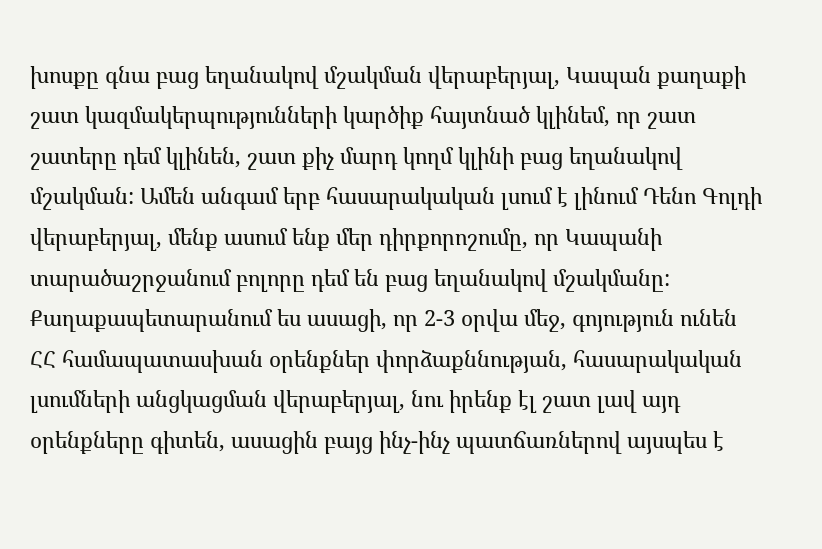խոսքը գնա բաց եղանակով մշակման վերաբերյալ, Կապան քաղաքի շատ կազմակերպությունների կարծիք հայտնած կլինեմ, որ շատ շատերը դեմ կլինեն, շատ քիչ մարդ կողմ կլինի բաց եղանակով մշակման: Ամեն անգամ երբ հասարակական լսում է լինում Դենո Գոլդի վերաբերյալ, մենք ասում ենք մեր դիրքորոշումը, որ Կապանի տարածաշրջանում բոլորը դեմ են բաց եղանակով մշակմանը:
Քաղաքապետարանում ես ասացի, որ 2-3 օրվա մեջ, գոյություն ունեն ՀՀ համապատասխան օրենքներ փորձաքննության, հասարակական լսումների անցկացման վերաբերյալ, նու իրենք էլ շատ լավ այդ օրենքները գիտեն, ասացին բայց ինչ-ինչ պատճառներով այսպես է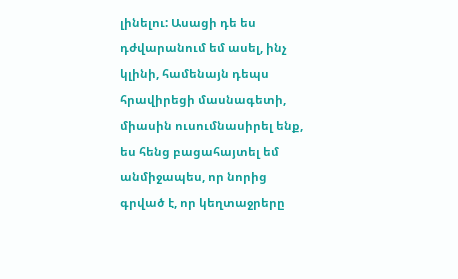լինելու: Ասացի դե ես դժվարանում եմ ասել, ինչ կլինի, համենայն դեպս հրավիրեցի մասնագետի, միասին ուսումնասիրել ենք, ես հենց բացահայտել եմ անմիջապես, որ նորից գրված է, որ կեղտաջրերը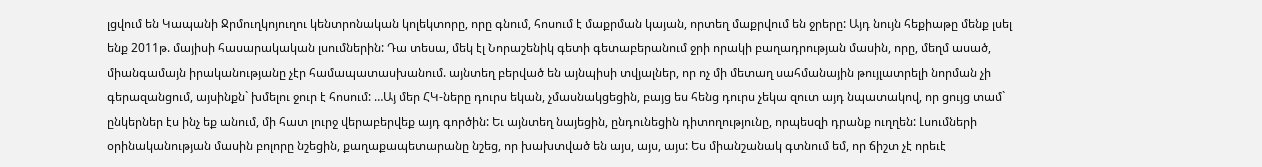լցվում են Կապանի Ջրմուղկոյուղու կենտրոնական կոլեկտորը, որը գնում, հոսում է մաքրման կայան, որտեղ մաքրվում են ջրերը: Այդ նույն հեքիաթը մենք լսել ենք 2011թ. մայիսի հասարակական լսումներին: Դա տեսա, մեկ էլ Նորաշենիկ գետի գետաբերանում ջրի որակի բաղադրության մասին, որը, մեղմ ասած, միանգամայն իրականությանը չէր համապատասխանում. այնտեղ բերված են այնպիսի տվյալներ, որ ոչ մի մետաղ սահմանային թույլատրելի նորման չի գերազանցում, այսինքն` խմելու ջուր է հոսում: …Այ մեր ՀԿ-ները դուրս եկան, չմասնակցեցին, բայց ես հենց դուրս չեկա զուտ այդ նպատակով, որ ցույց տամ` ընկերներ էս ինչ եք անում, մի հատ լուրջ վերաբերվեք այդ գործին: Եւ այնտեղ նայեցին, ընդունեցին դիտողությունը, որպեսզի դրանք ուղղեն: Լսումների օրինականության մասին բոլորը նշեցին, քաղաքապետարանը նշեց, որ խախտված են այս, այս, այս: Ես միանշանակ գտնում եմ, որ ճիշտ չէ որեւէ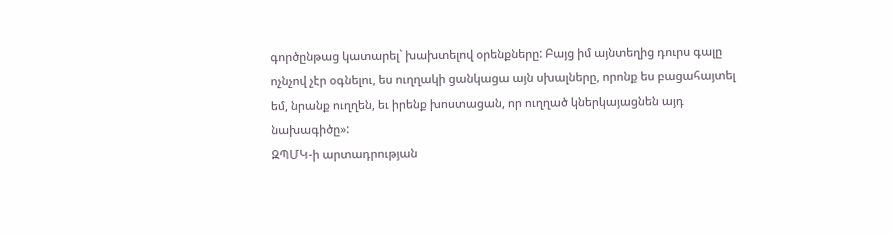գործընթաց կատարել` խախտելով օրենքները: Բայց իմ այնտեղից դուրս գալը ոչնչով չէր օգնելու, ես ուղղակի ցանկացա այն սխալները, որոնք ես բացահայտել եմ, նրանք ուղղեն, եւ իրենք խոստացան, որ ուղղած կներկայացնեն այդ նախագիծը»:
ԶՊՄԿ-ի արտադրության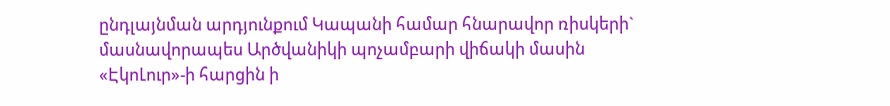ընդլայնման արդյունքում Կապանի համար հնարավոր ռիսկերի` մասնավորապես Արծվանիկի պոչամբարի վիճակի մասին «ԷկոԼուր»-ի հարցին ի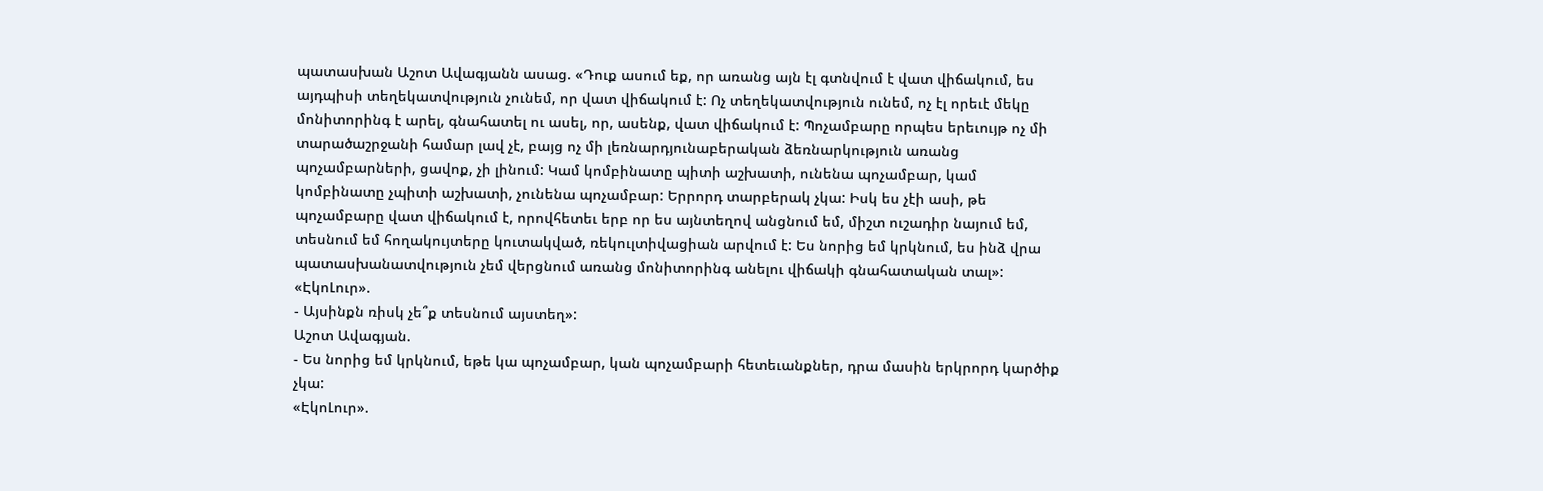պատասխան Աշոտ Ավագյանն ասաց. «Դուք ասում եք, որ առանց այն էլ գտնվում է վատ վիճակում, ես այդպիսի տեղեկատվություն չունեմ, որ վատ վիճակում է: Ոչ տեղեկատվություն ունեմ, ոչ էլ որեւէ մեկը մոնիտորինգ է արել, գնահատել ու ասել, որ, ասենք, վատ վիճակում է: Պոչամբարը որպես երեւույթ ոչ մի տարածաշրջանի համար լավ չէ, բայց ոչ մի լեռնարդյունաբերական ձեռնարկություն առանց պոչամբարների, ցավոք, չի լինում: Կամ կոմբինատը պիտի աշխատի, ունենա պոչամբար, կամ կոմբինատը չպիտի աշխատի, չունենա պոչամբար: Երրորդ տարբերակ չկա: Իսկ ես չէի ասի, թե պոչամբարը վատ վիճակում է, որովհետեւ երբ որ ես այնտեղով անցնում եմ, միշտ ուշադիր նայում եմ, տեսնում եմ հողակույտերը կուտակված, ռեկուլտիվացիան արվում է: Ես նորից եմ կրկնում, ես ինձ վրա պատասխանատվություն չեմ վերցնում առանց մոնիտորինգ անելու վիճակի գնահատական տալ»:
«ԷկոԼուր».
- Այսինքն ռիսկ չե՞ք տեսնում այստեղ»:
Աշոտ Ավագյան.
- Ես նորից եմ կրկնում, եթե կա պոչամբար, կան պոչամբարի հետեւանքներ, դրա մասին երկրորդ կարծիք չկա:
«ԷկոԼուր».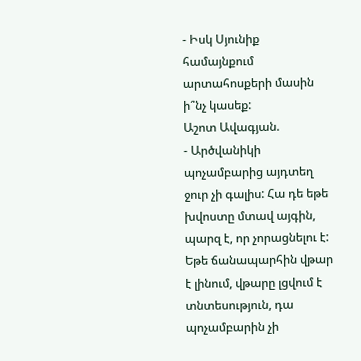- Իսկ Սյունիք համայնքում արտահոսքերի մասին ի՞նչ կասեք:
Աշոտ Ավագյան.
- Արծվանիկի պոչամբարից այդտեղ ջուր չի գալիս: Հա դե եթե խվոստը մտավ այգին, պարզ է, որ չորացնելու է: Եթե ճանապարհին վթար է լինում, վթարը լցվում է տնտեսություն, դա պոչամբարին չի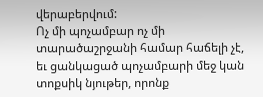վերաբերվում:
Ոչ մի պոչամբար ոչ մի տարածաշրջանի համար հաճելի չէ, եւ ցանկացած պոչամբարի մեջ կան տոքսիկ նյութեր, որոնք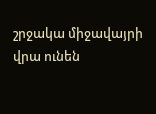շրջակա միջավայրի վրա ունեն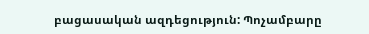բացասական ազդեցություն: Պոչամբարը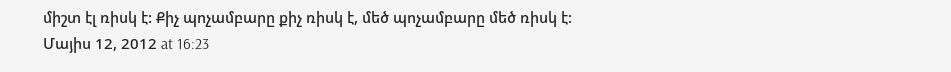միշտ էլ ռիսկ է: Քիչ պոչամբարը քիչ ռիսկ է, մեծ պոչամբարը մեծ ռիսկ է:
Մայիս 12, 2012 at 16:23